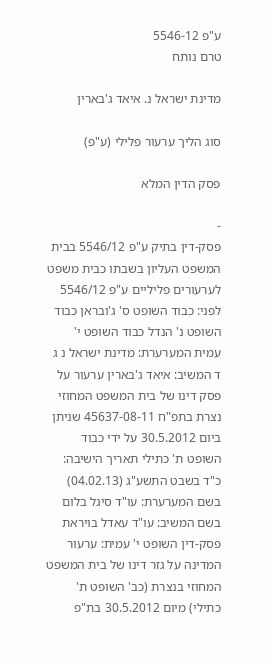ע"פ 5546-12
טרם נותח

מדינת ישראל נ. איאד ג'בארין

סוג הליך ערעור פלילי (ע"פ)

פסק הדין המלא

-
פסק-דין בתיק ע"פ 5546/12 בבית המשפט העליון בשבתו כבית משפט לערעורים פליליים ע"פ 5546/12 לפני: כבוד השופט ס' ג'ובראן כבוד השופט נ' הנדל כבוד השופט י' עמית המערערת: מדינת ישראל נ ג ד המשיב: איאד ג'בארין ערעור על פסק דינו של בית המשפט המחוזי נצרת בתפ"ח 45637-08-11 שניתן ביום 30.5.2012 על ידי כבוד השופט ת' כתילי תאריך הישיבה: כ"ד בשבט התשע"ג (04.02.13) בשם המערערת: עו"ד סיגל בלום בשם המשיב: עו"ד עאדל בויראת פסק-דין השופט י' עמית: ערעור המדינה על גזר דינו של בית המשפט המחוזי בנצרת (כב' השופט ת' כתילי) מיום 30.5.2012 בת"פ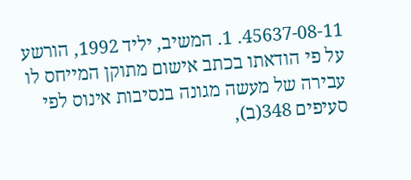45637-08-11. 1. המשיב, יליד 1992, הורשע על פי הודאתו בכתב אישום מתוקן המייחס לו עבירה של מעשה מגונה בנסיבות אינוס לפי סעיפים 348(ב),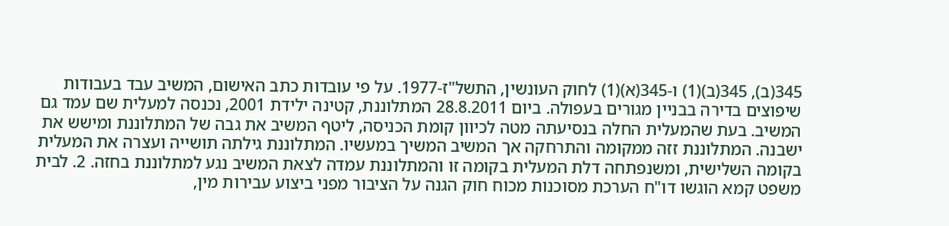345(ב), 345(ב)(1) ו-345(א)(1) לחוק העונשין, התשל"ז-1977. על פי עובדות כתב האישום, המשיב עבד בעבודות שיפוצים בדירה בבניין מגורים בעפולה. ביום 28.8.2011 המתלוננת, קטינה ילידת 2001, נכנסה למעלית שם עמד גם המשיב. בעת שהמעלית החלה בנסיעתה מטה לכיוון קומת הכניסה, ליטף המשיב את גבה של המתלוננת ומישש את ישבנה. המתלוננת זזה ממקומה והתרחקה אך המשיב המשיך במעשיו. המתלוננת גילתה תושייה ועצרה את המעלית בקומה השלישית, ומשנפתחה דלת המעלית בקומה זו והמתלוננת עמדה לצאת המשיב נגע למתלוננת בחזה. 2. לבית משפט קמא הוגשו דו"ח הערכת מסוכנות מכוח חוק הגנה על הציבור מפני ביצוע עבירות מין,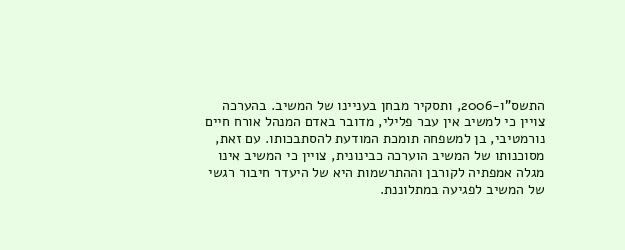התשס"ו-2006, ותסקיר מבחן בעניינו של המשיב. בהערכה צויין כי למשיב אין עבר פלילי, מדובר באדם המנהל אורח חיים נורמטיבי, בן למשפחה תומכת המודעת להסתבכותו. עם זאת, מסוכנותו של המשיב הוערכה כבינונית, צויין כי המשיב אינו מגלה אמפתיה לקורבן וההתרשמות היא של היעדר חיבור רגשי של המשיב לפגיעה במתלוננת.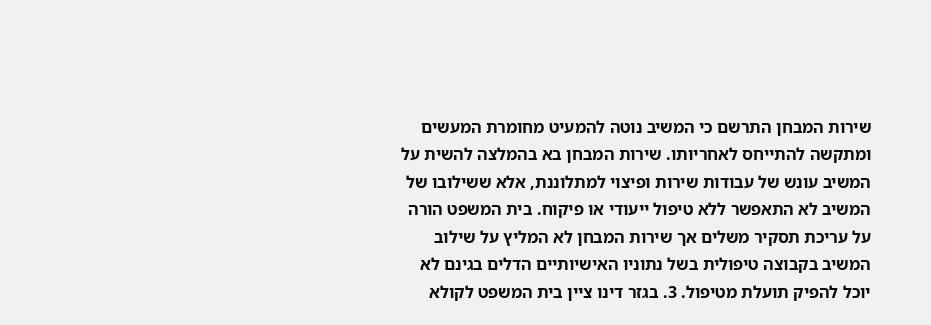שירות המבחן התרשם כי המשיב נוטה להמעיט מחומרת המעשים ומתקשה להתייחס לאחריותו. שירות המבחן בא בהמלצה להשית על המשיב עונש של עבודות שירות ופיצוי למתלוננת, אלא ששילובו של המשיב לא התאפשר ללא טיפול ייעודי או פיקוח. בית המשפט הורה על עריכת תסקיר משלים אך שירות המבחן לא המליץ על שילוב המשיב בקבוצה טיפולית בשל נתוניו האישיותיים הדלים בגינם לא יוכל להפיק תועלת מטיפול. 3. בגזר דינו ציין בית המשפט לקולא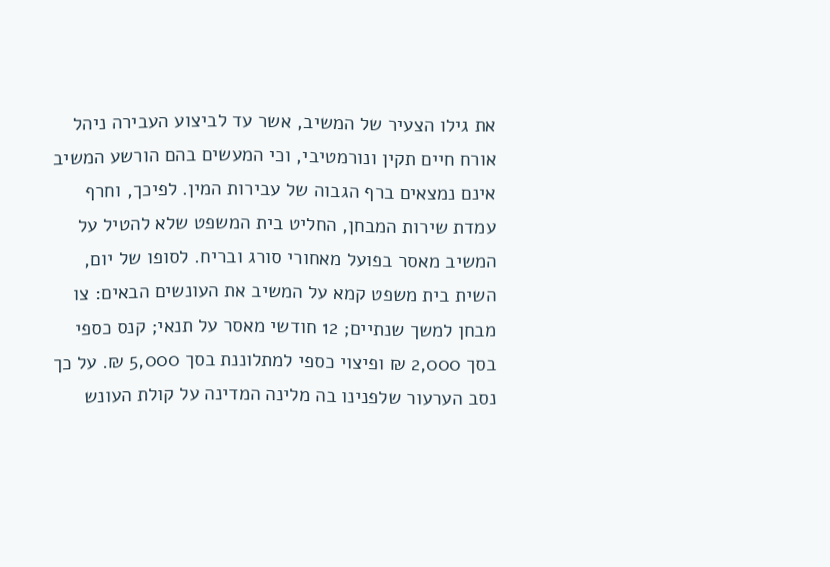את גילו הצעיר של המשיב, אשר עד לביצוע העבירה ניהל אורח חיים תקין ונורמטיבי, וכי המעשים בהם הורשע המשיב אינם נמצאים ברף הגבוה של עבירות המין. לפיכך, וחרף עמדת שירות המבחן, החליט בית המשפט שלא להטיל על המשיב מאסר בפועל מאחורי סורג ובריח. לסופו של יום, השית בית משפט קמא על המשיב את העונשים הבאים: צו מבחן למשך שנתיים; 12 חודשי מאסר על תנאי; קנס כספי בסך 2,000 ₪ ופיצוי כספי למתלוננת בסך 5,000 ₪. על כך נסב הערעור שלפנינו בה מלינה המדינה על קולת העונש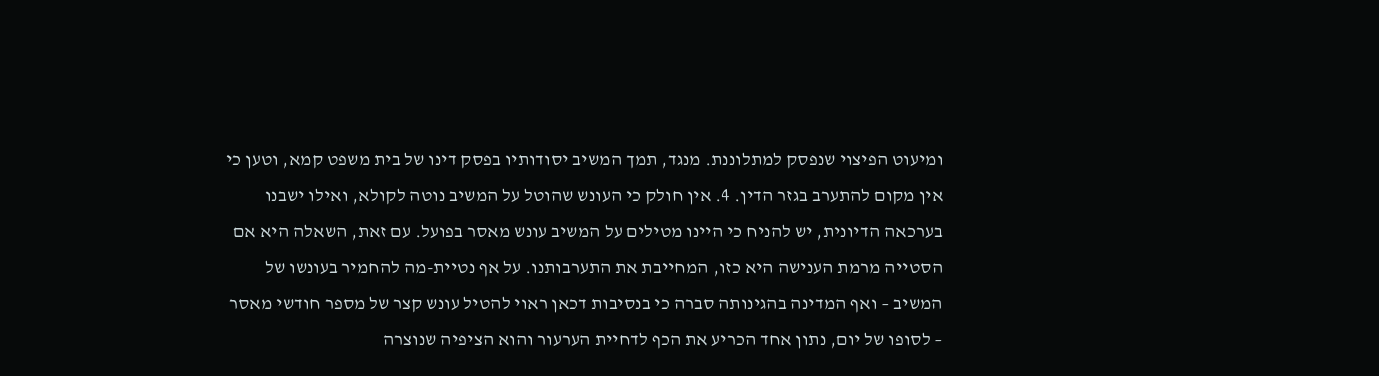ומיעוט הפיצוי שנפסק למתלוננת. מנגד, תמך המשיב יסודותיו בפסק דינו של בית משפט קמא, וטען כי אין מקום להתערב בגזר הדין. 4. אין חולק כי העונש שהוטל על המשיב נוטה לקולא, ואילו ישבנו בערכאה הדיונית, יש להניח כי היינו מטילים על המשיב עונש מאסר בפועל. עם זאת, השאלה היא אם הסטייה מרמת הענישה היא כזו, המחייבת את התערבותנו. על אף נטיית-מה להחמיר בעונשו של המשיב – ואף המדינה בהגינותה סברה כי בנסיבות דכאן ראוי להטיל עונש קצר של מספר חודשי מאסר – לסופו של יום, נתון אחד הכריע את הכף לדחיית הערעור והוא הציפיה שנוצרה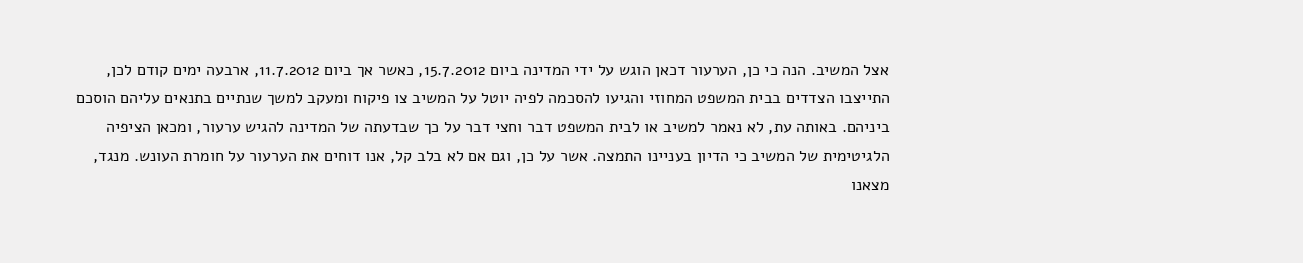אצל המשיב. הנה כי כן, הערעור דכאן הוגש על ידי המדינה ביום 15.7.2012, כאשר אך ביום 11.7.2012, ארבעה ימים קודם לכן, התייצבו הצדדים בבית המשפט המחוזי והגיעו להסכמה לפיה יוטל על המשיב צו פיקוח ומעקב למשך שנתיים בתנאים עליהם הוסכם ביניהם. באותה עת, לא נאמר למשיב או לבית המשפט דבר וחצי דבר על כך שבדעתה של המדינה להגיש ערעור, ומכאן הציפיה הלגיטימית של המשיב כי הדיון בעניינו התמצה. אשר על כן, וגם אם לא בלב קל, אנו דוחים את הערעור על חומרת העונש. מנגד, מצאנו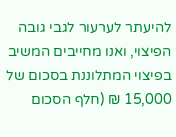להיעתר לערעור לגבי גובה הפיצוי, ואנו מחייבים המשיב בפיצוי המתלוננת בסכום של 15,000 ₪ (חלף הסכום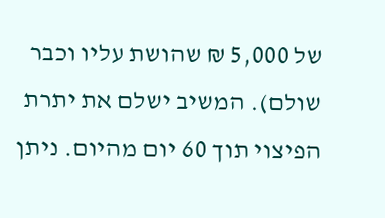של 5,000 ₪ שהושת עליו וכבר שולם). המשיב ישלם את יתרת הפיצוי תוך 60 יום מהיום. ניתן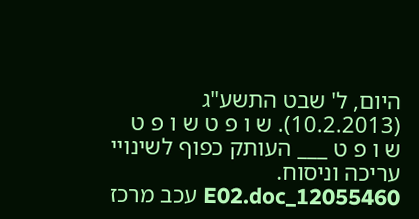היום, ל' שבט התשע"ג (10.2.2013). ש ו פ ט ש ו פ ט ש ו פ ט ___ העותק כפוף לשינויי עריכה וניסוח. 12055460_E02.doc עכב מרכז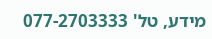מידע, טל' 077-2703333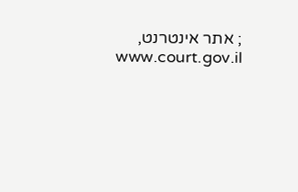; אתר אינטרנט, www.court.gov.il